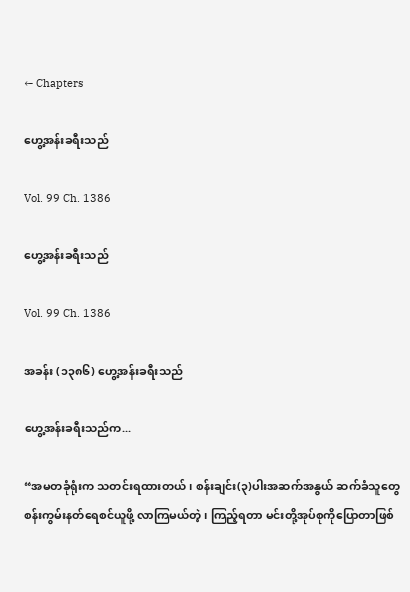← Chapters

ဟွေ့အန်းခရီးသည်

Vol. 99 Ch. 1386

ဟွေ့အန်းခရီးသည်

Vol. 99 Ch. 1386

အခန်း (၁၃၈၆) ဟွေ့အန်းခရီးသည်

ဟွေ့အန်းခရီးသည်က...

“အမတခုံရုံးက သတင်းရထားတယ် ၊ စန်းချင်း(၃)ပါးအဆက်အနွယ် ဆက်ခံသူတွေ စန်းကွမ်းနတ်ရေစင်ယူဖို့ လာကြမယ်တဲ့ ၊ ကြည့်ရတာ မင်းတို့အုပ်စုကိုပြောတာဖြစ်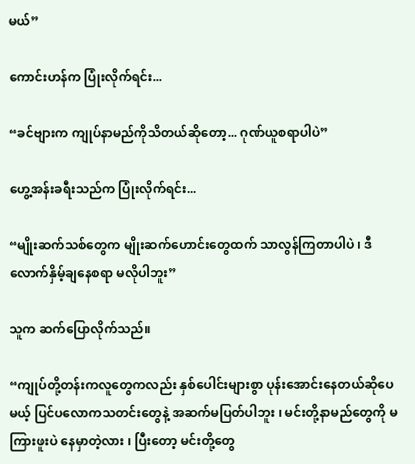မယ်”

ကောင်းဟန်က ပြုံးလိုက်ရင်း...

“ခင်ဗျားက ကျုပ်နာမည်ကိုသိတယ်ဆိုတော့... ဂုဏ်ယူစရာပါပဲ”

ဟွေ့အန်းခရီးသည်က ပြုံးလိုက်ရင်း...

“မျိုးဆက်သစ်တွေက မျိုးဆက်ဟောင်းတွေထက် သာလွန်ကြတာပါပဲ ၊ ဒီလောက်နှိမ့်ချနေစရာ မလိုပါဘူး”

သူက ဆက်ပြောလိုက်သည်။

“ကျုပ်တို့တန်းကလူတွေကလည်း နှစ်ပေါင်းများစွာ ပုန်းအောင်းနေတယ်ဆိုပေမယ့် ပြင်ပလောကသတင်းတွေနဲ့ အဆက်မပြတ်ပါဘူး ၊ မင်းတို့နာမည်တွေကို မကြားဖူးပဲ နေမှာတဲ့လား ၊ ပြီးတော့ မင်းတို့တွေ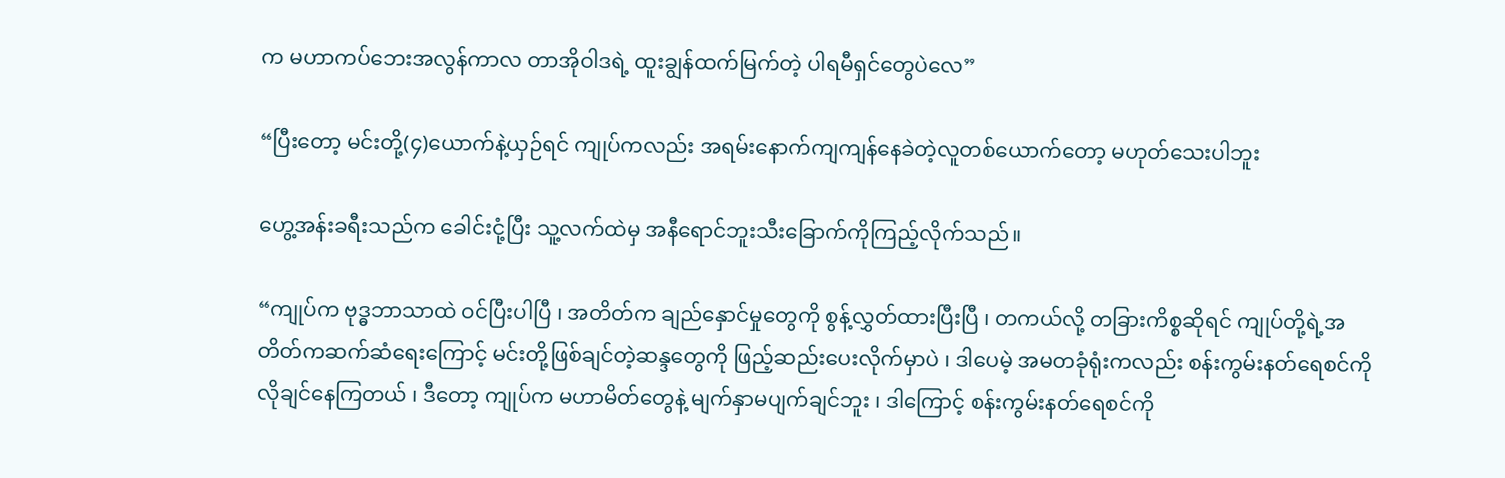က မဟာကပ်ဘေးအလွန်ကာလ တာအိုဝါဒရဲ့ ထူးချွန်ထက်မြက်တဲ့ ပါရမီရှင်တွေပဲလေ”

“ပြီးတော့ မင်းတို့(၄)ယောက်နဲ့ယှဉ်ရင် ကျုပ်ကလည်း အရမ်းနောက်ကျကျန်နေခဲတဲ့လူတစ်ယောက်တော့ မဟုတ်သေးပါဘူး

ဟွေ့အန်းခရီးသည်က ခေါင်းငုံ့ပြီး သူ့လက်ထဲမှ အနီရောင်ဘူးသီးခြောက်ကိုကြည့်လိုက်သည်။

“ကျုပ်က ဗုဒ္ဓဘာသာထဲ ဝင်ပြီးပါပြီ ၊ အတိတ်က ချည်နှောင်မှုတွေကို စွန့်လွှတ်ထားပြီးပြီ ၊ တကယ်လို့ တခြားကိစ္စဆိုရင် ကျုပ်တို့ရဲ့အတိတ်ကဆက်ဆံရေးကြောင့် မင်းတို့ဖြစ်ချင်တဲ့ဆန္ဒတွေကို ဖြည့်ဆည်းပေးလိုက်မှာပဲ ၊ ဒါပေမဲ့ အမတခုံရုံးကလည်း စန်းကွမ်းနတ်ရေစင်ကို လိုချင်နေကြတယ် ၊ ဒီတော့ ကျုပ်က မဟာမိတ်တွေနဲ့ မျက်နှာမပျက်ချင်ဘူး ၊ ဒါကြောင့် စန်းကွမ်းနတ်ရေစင်ကို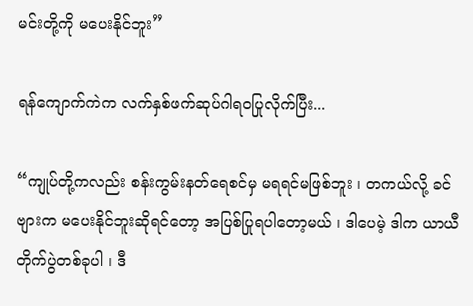မင်းတို့ကို မပေးနိုင်ဘူး”

ရန်ကျောက်ကဲက လက်နှစ်ဖက်ဆုပ်ဂါရဝပြုလိုက်ပြီး...

“ကျုပ်တို့ကလည်း စန်းကွမ်းနတ်ရေစင်မှ မရရင်မဖြစ်ဘူး ၊ တကယ်လို့ ခင်ဗျားက မပေးနိုင်ဘူးဆိုရင်တော့ အပြစ်ပြုရပါတော့မယ် ၊ ဒါပေမဲ့ ဒါက ယာယီတိုက်ပွဲတစ်ခုပါ ၊ ဒီ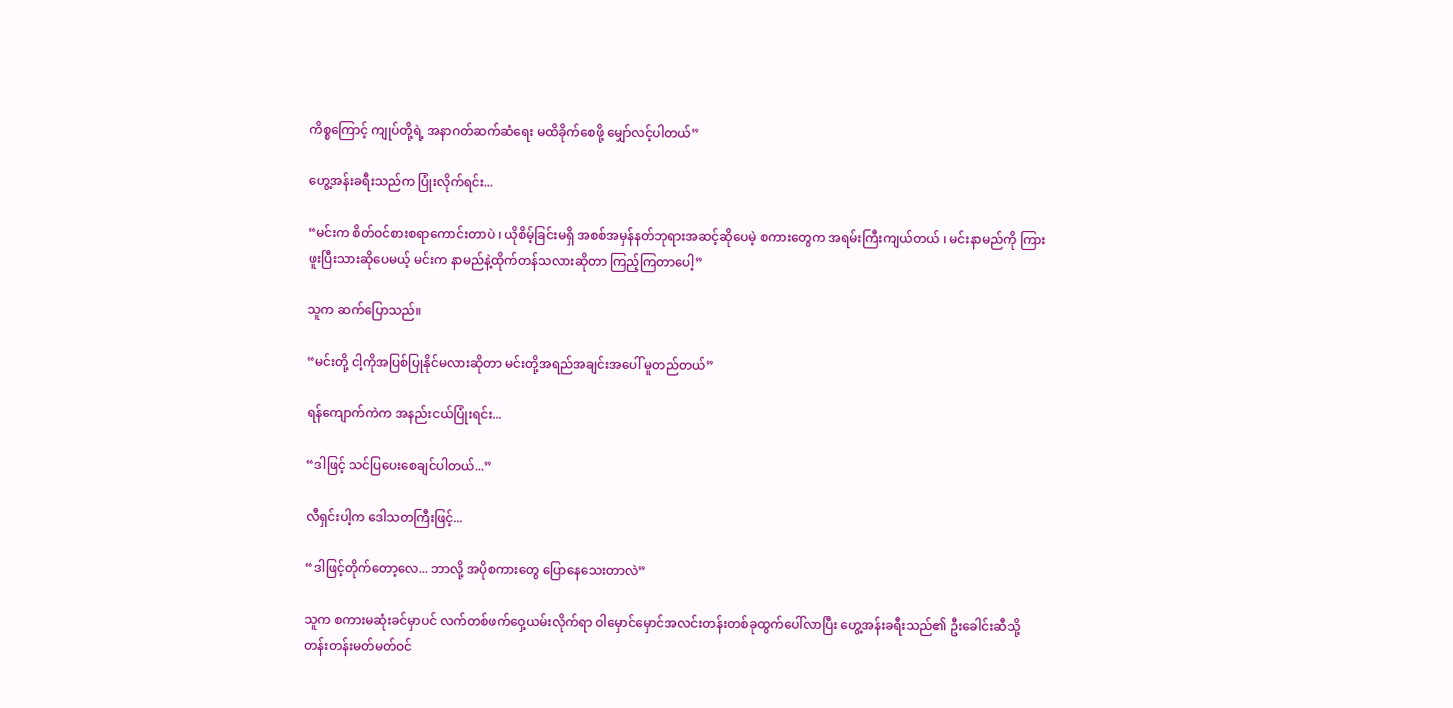ကိစ္စကြောင့် ကျုပ်တို့ရဲ့ အနာဂတ်ဆက်ဆံရေး မထိခိုက်စေဖို့ မျှော်လင့်ပါတယ်”

ဟွေ့အန်းခရီးသည်က ပြုံးလိုက်ရင်း...

“မင်းက စိတ်ဝင်စားစရာကောင်းတာပဲ ၊ ယိုစိမ့်ခြင်းမရှိ အစစ်အမှန်နတ်ဘုရားအဆင့်ဆိုပေမဲ့ စကားတွေက အရမ်းကြီးကျယ်တယ် ၊ မင်းနာမည်ကို ကြားဖူးပြီးသားဆိုပေမယ့် မင်းက နာမည်နဲ့ထိုက်တန်သလားဆိုတာ ကြည့်ကြတာပေါ့”

သူက ဆက်ပြောသည်။

“မင်းတို့ ငါ့ကိုအပြစ်ပြုနိုင်မလားဆိုတာ မင်းတို့အရည်အချင်းအပေါ် မူတည်တယ်”

ရန်ကျောက်ကဲက အနည်းငယ်ပြုံးရင်း...

“ဒါဖြင့် သင်ပြပေးစေချင်ပါတယ်...”

လီရှင်းပါ့က ဒေါသတကြီးဖြင့်...

“ဒါဖြင့်တိုက်တော့လေ... ဘာလို့ အပိုစကားတွေ ပြောနေသေးတာလဲ”

သူက စကားမဆုံးခင်မှာပင် လက်တစ်ဖက်ဝှေ့ယမ်းလိုက်ရာ ဝါမှောင်မှောင်အလင်းတန်းတစ်ခုထွက်ပေါ်လာပြီး ဟွေ့အန်းခရီးသည်၏ ဦးခေါင်းဆီသို့ တန်းတန်းမတ်မတ်ဝင်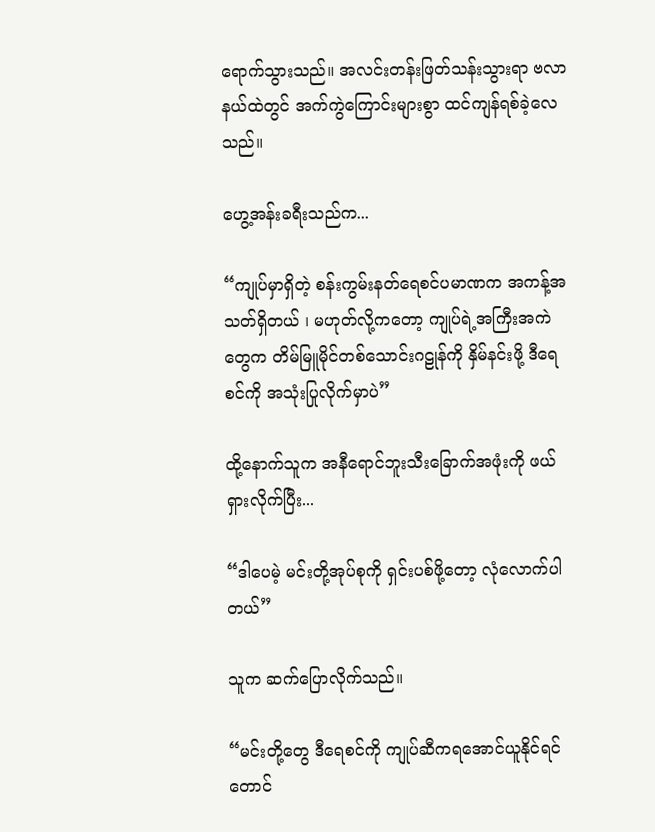ရောက်သွားသည်။ အလင်းတန်းဖြတ်သန်းသွားရာ ဗလာနယ်ထဲတွင် အက်ကွဲကြောင်းများစွာ ထင်ကျန်ရစ်ခဲ့လေသည်။

ဟွေ့အန်းခရီးသည်က...

“ကျုပ်မှာရှိတဲ့ စန်းကွမ်းနတ်ရေစင်ပမာဏက အကန့်အသတ်ရှိတယ် ၊ မဟုတ်လို့ကတော့ ကျုပ်ရဲ့အကြီးအကဲတွေက တိမ်မြူမိုင်တစ်သောင်းဂဠုန်ကို နှိမ်နင်းဖို့ ဒီရေစင်ကို အသုံးပြုလိုက်မှာပဲ”

ထို့နောက်သူက အနီရောင်ဘူးသီးခြောက်အဖုံးကို ဖယ်ရှားလိုက်ပြီး...

“ဒါပေမဲ့ မင်းတို့အုပ်စုကို ရှင်းပစ်ဖို့တော့ လုံလောက်ပါတယ်”

သူက ဆက်ပြောလိုက်သည်။

“မင်းတို့တွေ ဒီရေစင်ကို ကျုပ်ဆီကရအောင်ယူနိုင်ရင်တောင်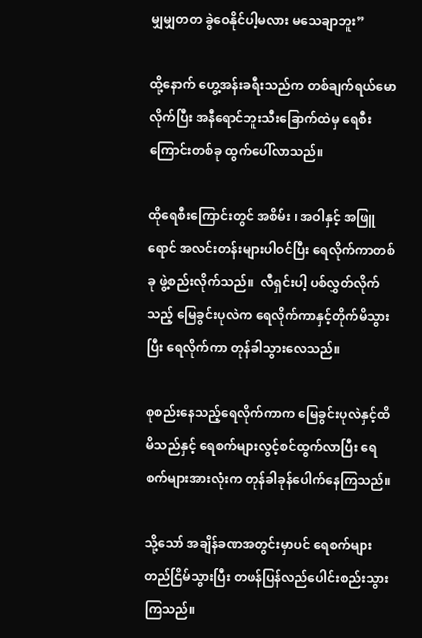မျှမျှတတ ခွဲဝေနိုင်ပါ့မလား မသေချာဘူး”

ထို့နောက် ဟွေ့အန်းခရီးသည်က တစ်ချက်ရယ်မောလိုက်ပြီး အနီရောင်ဘူးသီးခြောက်ထဲမှ ရေစီးကြောင်းတစ်ခု ထွက်ပေါ်လာသည်။

ထိုရေစီးကြောင်းတွင် အစိမ်း ၊ အဝါနှင့် အဖြူရောင် အလင်းတန်းများပါဝင်ပြီး ရေလိုက်ကာတစ်ခု ဖွဲ့စည်းလိုက်သည်။  လီရှင်းပါ့ ပစ်လွှတ်လိုက်သည့် မြေခွင်းပုလဲက ရေလိုက်ကာနှင့်တိုက်မိသွားပြီး ရေလိုက်ကာ တုန်ခါသွားလေသည်။

စုစည်းနေသည့်ရေလိုက်ကာက မြေခွင်းပုလဲနှင့်ထိမိသည်နှင့် ရေစက်များလွင့်စင်ထွက်လာပြီး ရေစက်များအားလုံးက တုန်ခါခုန်ပေါက်နေကြသည်။

သို့သော် အချိန်ခဏအတွင်းမှာပင် ရေစက်များတည်ငြိမ်သွားပြီး တဖန်ပြန်လည်ပေါင်းစည်းသွားကြသည်။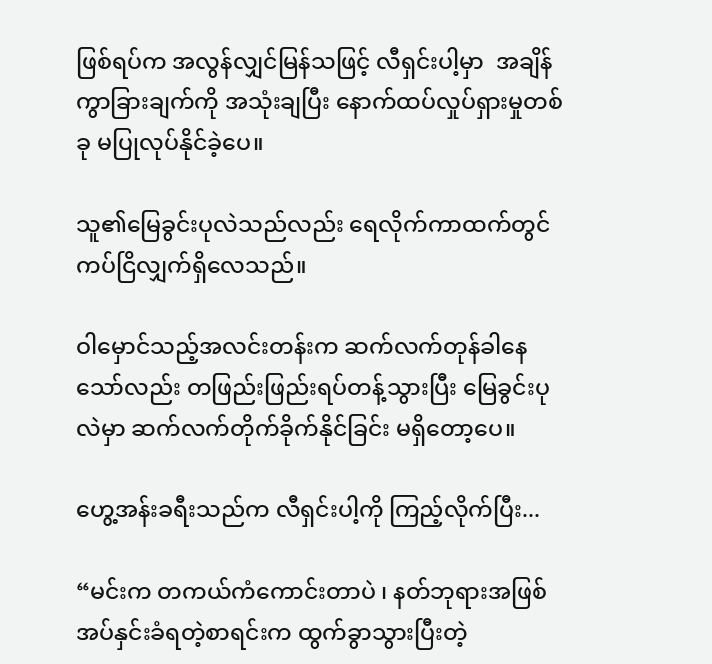ဖြစ်ရပ်က အလွန်လျှင်မြန်သဖြင့် လီရှင်းပါ့မှာ  အချိန်ကွာခြားချက်ကို အသုံးချပြီး နောက်ထပ်လှုပ်ရှားမှုတစ်ခု မပြုလုပ်နိုင်ခဲ့ပေ။

သူ၏မြေခွင်းပုလဲသည်လည်း ရေလိုက်ကာထက်တွင် ကပ်ငြိလျှက်ရှိလေသည်။

ဝါမှောင်သည့်အလင်းတန်းက ဆက်လက်တုန်ခါနေသော်လည်း တဖြည်းဖြည်းရပ်တန့်သွားပြီး မြေခွင်းပုလဲမှာ ဆက်လက်တိုက်ခိုက်နိုင်ခြင်း မရှိတော့ပေ။

ဟွေ့အန်းခရီးသည်က လီရှင်းပါ့ကို ကြည့်လိုက်ပြီး...

“မင်းက တကယ်ကံကောင်းတာပဲ ၊ နတ်ဘုရားအဖြစ်အပ်နှင်းခံရတဲ့စာရင်းက ထွက်ခွာသွားပြီးတဲ့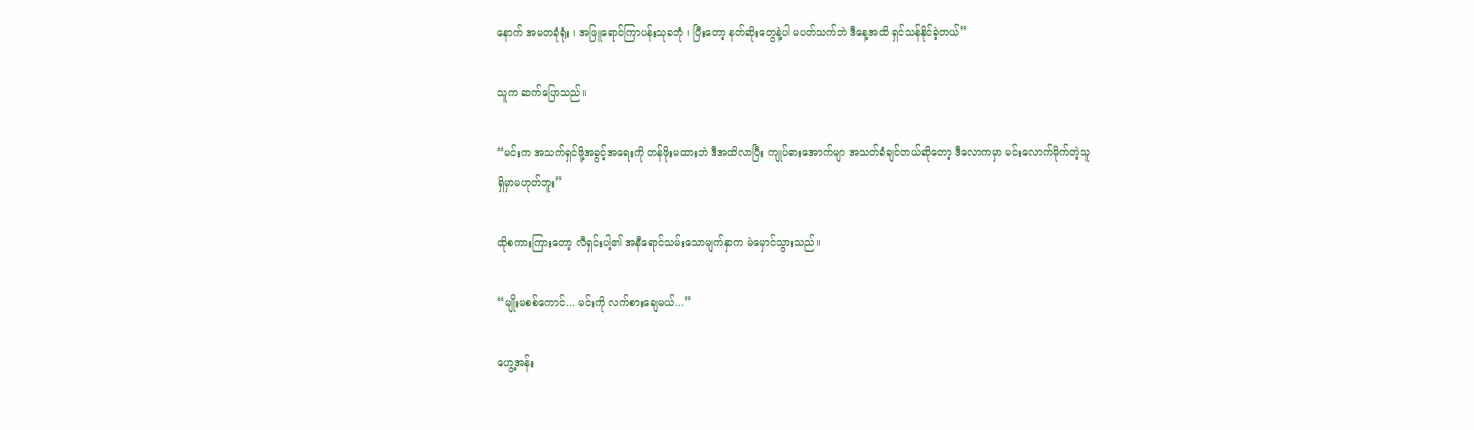နောက် အမတခုံရုံး ၊ အဖြူရောင်ကြာပန်းသုခဘုံ ၊ ပြီးတော့ နတ်ဆိုးတွေနဲ့ပါ မပတ်သက်ဘဲ ဒီနေ့အထိ ရှင်သန်နိုင်ခဲ့တယ်”

သူက ဆက်ပြောသည်။

“မင်းက အသက်ရှင်ဖို့အခွင့်အ‌ရေးကို တန်ဖိုးမထားဘဲ ဒီအထိလာပြီး ကျုပ်ဓားအောက်မျာ အသတ်ခံချင်တယ်ဆိုတော့ ဒီလောကမှာ မင်းလောက်မိုက်တဲ့သူ ရှိမှာမဟုတ်ဘူး”

ထိုစကားကြားတော့ လီရှင်းပါ့၏ အနီရောင်သမ်းသောမျက်နှာက မဲမှောင်သွားသည်။

“မျိုးမစစ်ကောင်... မင်းကို လက်စားချေမယ်...”

ဟွေ့အန်း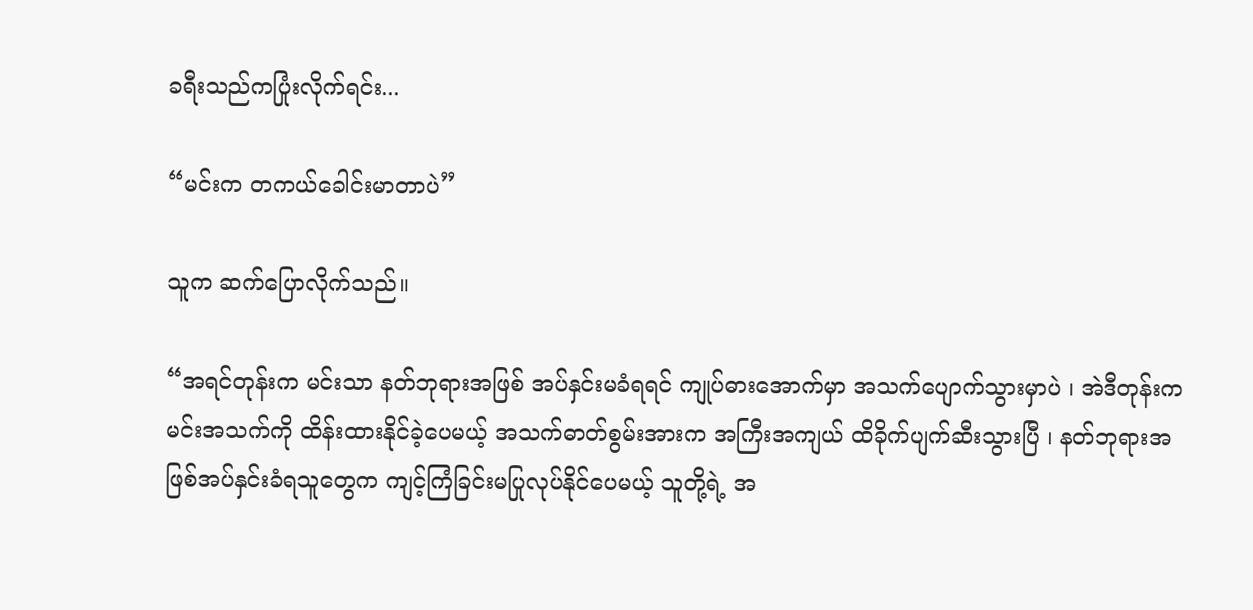ခရီးသည်ကပြုံးလိုက်ရင်း...

“မင်းက တကယ်ခေါင်းမာတာပဲ”

သူက ဆက်ပြောလိုက်သည်။

“အရင်တုန်းက မင်းသာ နတ်ဘုရားအဖြစ် အပ်နှင်းမခံရရင် ကျုပ်ဓားအောက်မှာ အသက်ပျောက်သွားမှာပဲ ၊ အဲဒီတုန်းက မင်းအသက်ကို ထိန်းထားနိုင်ခဲ့ပေမယ့် အသက်ဓာတ်စွမ်းအားက အကြီးအကျယ် ထိခိုက်ပျက်ဆီးသွားပြီ ၊ နတ်ဘုရားအဖြစ်အပ်နှင်းခံရသူတွေက ကျင့်ကြံခြင်းမပြုလုပ်နိုင်ပေမယ့် သူတို့ရဲ့ အ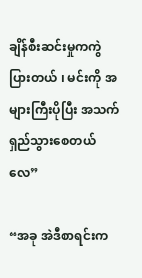ချိန်စီးဆင်းမှုကကွဲပြားတယ် ၊ မင်းကို အများကြီးပိုပြီး အသက်ရှည်သွားစေတယ်လေ”

“အခု အဲဒီစာရင်းက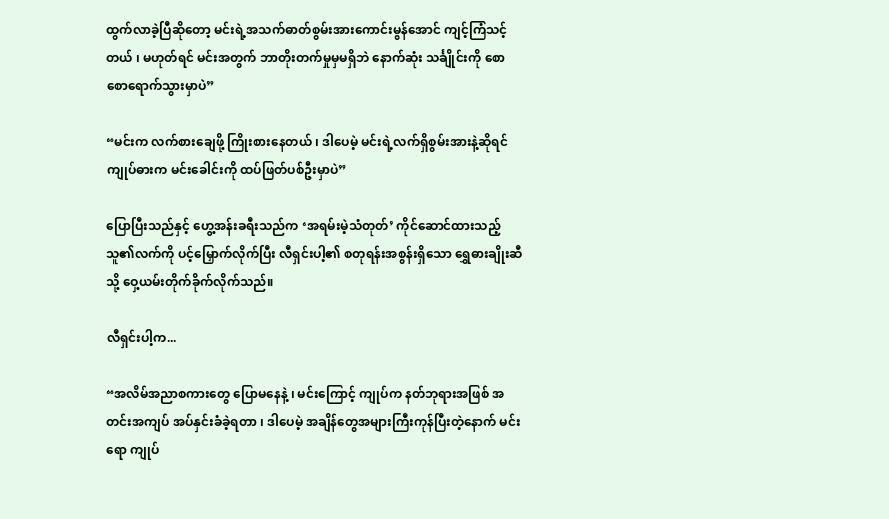ထွက်လာခဲ့ပြီဆိုတော့ မင်းရဲ့အသက်ဓာတ်စွမ်းအားကောင်းမွန်အောင် ကျင့်ကြံသင့်တယ် ၊ မဟုတ်ရင် မင်းအတွက် ဘာတိုးတက်မှုမှမရှိဘဲ နောက်ဆုံး သင်္ချိုင်းကို စောစောရောက်သွားမှာပဲ”

“မင်းက လက်စားချေဖို့ ကြိုးစားနေတယ် ၊ ဒါပေမဲ့ မင်းရဲ့လက်ရှိစွမ်းအားနဲ့ဆိုရင် ကျုပ်ဓားက မင်းခေါင်းကို ထပ်ဖြတ်ပစ်ဦးမှာပဲ”

ပြောပြီးသည်နှင့် ဟွေ့အန်းခရီးသည်က ‘အရမ်းမဲ့သံတုတ်’ ကိုင်ဆောင်ထားသည့် သူ၏လက်ကို ပင့်မြှောက်လိုက်ပြီး လီရှင်းပါ့၏ စတုရန်းအစွန်းရှိသော ရွှေဓားချိုးဆီသို့ ဝှေ့ယမ်းတိုက်ခိုက်လိုက်သည်။

လီရှင်းပါ့က...

“အလိမ်အညာစကားတွေ ပြောမနေနဲ့ ၊ မင်းကြောင့် ကျုပ်က နတ်ဘုရားအဖြစ် အတင်းအကျပ် အပ်နှင်းခံခဲ့ရတာ ၊ ဒါပေမဲ့ အချိန်တွေအများကြီးကုန်ပြီးတဲ့နောက် မင်းရော ကျုပ်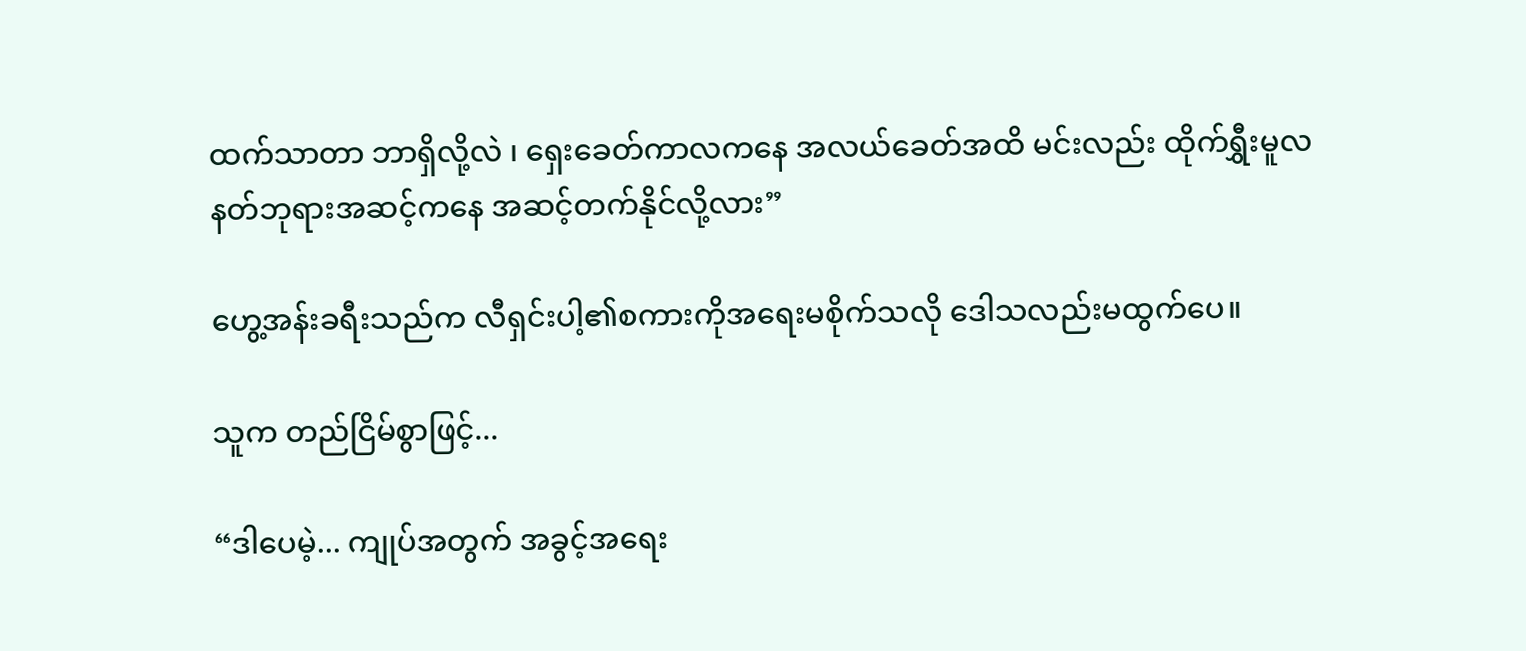ထက်သာတာ ဘာရှိလို့လဲ ၊ ရှေးခေတ်ကာလကနေ အလယ်ခေတ်အထိ မင်းလည်း ထိုက်ရွှီးမူလနတ်ဘုရားအဆင့်ကနေ အဆင့်တက်နိုင်လို့လား”

ဟွေ့အန်းခရီးသည်က လီရှင်းပါ့၏စကားကိုအရေးမစိုက်သလို ဒေါသလည်းမထွက်ပေ။

သူက တည်ငြိမ်စွာဖြင့်...

“ဒါပေမဲ့... ကျုပ်အတွက် အခွင့်အရေး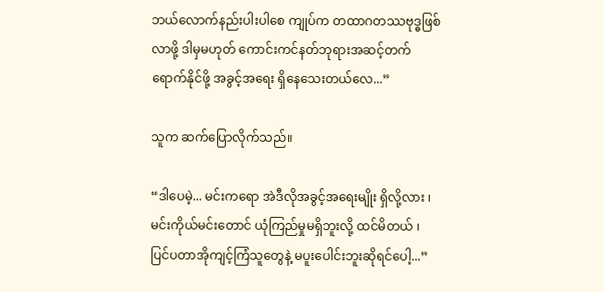ဘယ်လောက်နည်းပါးပါစေ ကျုပ်က တထာဂတဿဗုဒ္ဓဖြစ်လာဖို့ ဒါမှမဟုတ် ကောင်းကင်နတ်ဘုရားအဆင့်တက်ရောက်နိုင်ဖို့ အခွင့်အရေး ရှိနေသေးတယ်လေ...”

သူက ဆက်ပြောလိုက်သည်။

“ဒါပေမဲ့... မင်းကရော အဲဒီလိုအခွင့်အရေးမျိုး ရှိလို့လား ၊ မင်းကိုယ်မင်းတောင် ယုံကြည်မှုမရှိဘူးလို့ ထင်မိတယ် ၊ ပြင်ပတာအိုကျင့်ကြံသူတွေနဲ့ မပူးပေါင်းဘူးဆိုရင်ပေါ့...”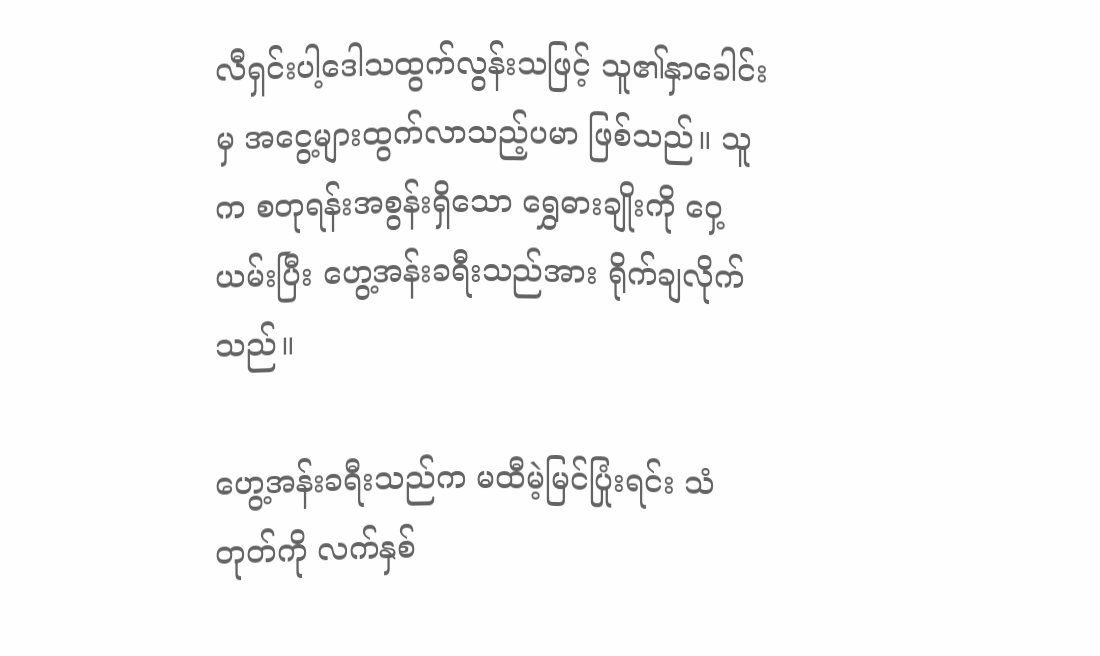လီရှင်းပါ့ဒေါသထွက်လွန်းသဖြင့် သူ၏နှာခေါင်းမှ အငွေ့များထွက်လာသည့်ပမာ ဖြစ်သည်။ သူက စတုရန်းအစွန်းရှိသော ရွှေဓားချိုးကို ဝှေ့ယမ်းပြီး ဟွေ့အန်းခရီးသည်အား ရိုက်ချလိုက်သည်။

ဟွေ့အန်းခရီးသည်က မထီမဲ့မြင်ပြုံးရင်း သံတုတ်ကို လက်နှစ်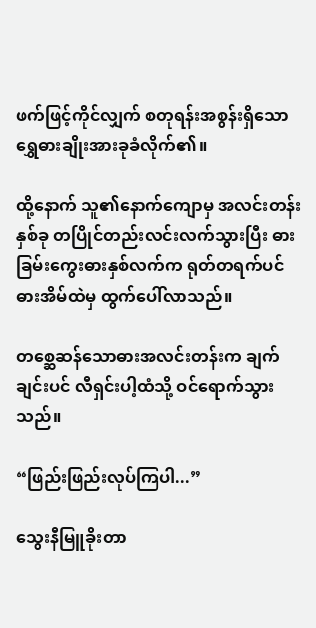ဖက်ဖြင့်ကိုင်လျှက် စတုရန်းအစွန်းရှိသော ရွှေဓားချိုးအားခုခံလိုက်၏။

ထို့နောက် သူ၏နောက်ကျောမှ အလင်းတန်းနှစ်ခု တပြိုင်တည်းလင်းလက်သွားပြီး ဓားခြမ်းကွေးဓားနှစ်လက်က ရုတ်တရက်ပင် ဓားအိမ်ထဲမှ ထွက်ပေါ်လာသည်။

တစ္ဆေဆန်သောဓားအလင်းတန်းက ချက်ချင်းပင် လီရှင်းပါ့ထံသို့ ဝင်ရောက်သွားသည်။

“ဖြည်းဖြည်းလုပ်ကြပါ...”

သွေးနီမြူခိုးတာ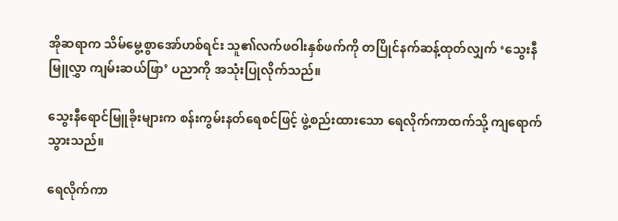အိုဆရာက သိမ်မွေ့စွာအော်ဟစ်ရင်း သူ၏လက်ဖဝါးနှစ်ဖက်ကို တပြိုင်နက်ဆန့်ထုတ်လျှက် ‘သွေးနီမြူလွှာ ကျမ်းဆယ်ဖြာ’ ပညာကို အသုံးပြုလိုက်သည်။

သွေးနီရောင်မြူခိုးများက စန်းကွမ်းနတ်ရေစင်ဖြင့် ဖွဲ့စည်းထားသော ရေလိုက်ကာထက်သို့ ကျရောက်သွားသည်။

ရေလိုက်ကာ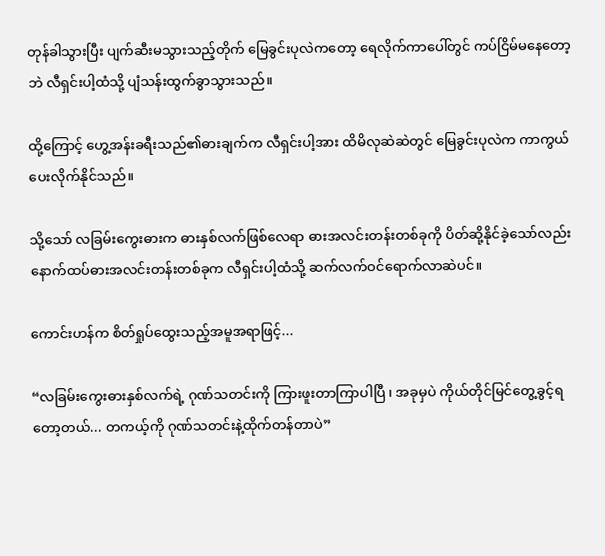တုန်ခါသွားပြီး ပျက်ဆီးမသွားသည့်တိုက် မြေခွင်းပုလဲကတော့ ရေလိုက်ကာပေါ်တွင် ကပ်ငြိမ်မနေတော့ဘဲ လီရှင်းပါ့ထံသို့ ပျံသန်းထွက်ခွာသွားသည်။

ထို့ကြောင့် ဟွေ့အန်းခရီးသည်၏ဓားချက်က လီရှင်းပါ့အား ထိမိလုဆဲဆဲတွင် မြေခွင်းပုလဲက ကာကွယ်ပေးလိုက်နိုင်သည်။

သို့သော် လခြမ်းကွေးဓားက ဓားနှစ်လက်ဖြစ်လေရာ ဓားအလင်းတန်းတစ်ခုကို ပိတ်ဆို့နိုင်ခဲ့သော်လည်း နောက်ထပ်ဓားအလင်းတန်းတစ်ခုက လီရှင်းပါ့ထံသို့ ဆက်လက်ဝင်ရောက်လာဆဲပင်။

ကောင်းဟန်က စိတ်ရှုပ်ထွေးသည့်အမူအရာဖြင့်...

“လခြမ်းကွေးဓားနှစ်လက်ရဲ့ ဂုဏ်သတင်းကို ကြားဖူးတာကြာပါပြီ ၊ အခုမှပဲ ကိုယ်တိုင်မြင်တွေ့ခွင့်ရတော့တယ်... တကယ့်ကို ဂုဏ်သတင်းနဲ့ထိုက်တန်တာပဲ”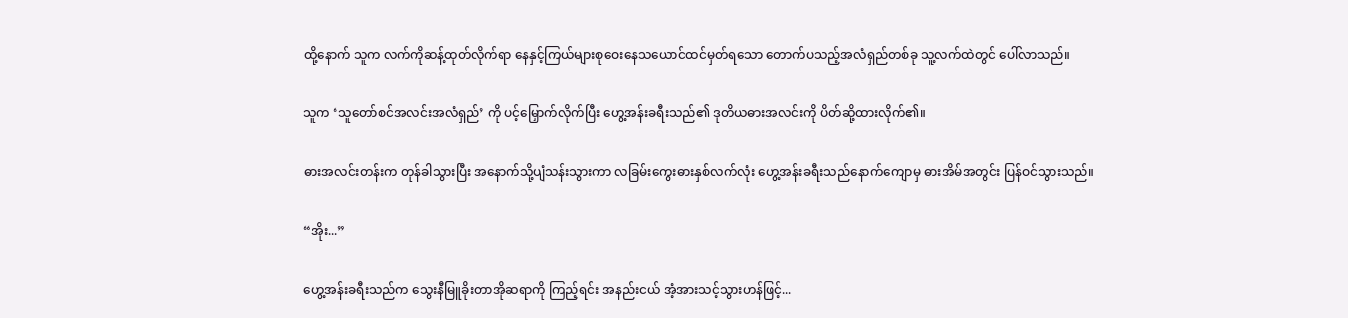ထို့နောက် သူက လက်ကိုဆန့်ထုတ်လိုက်ရာ နေနှင့်ကြယ်များစုဝေးနေသယောင်ထင်မှတ်ရသော တောက်ပသည့်အလံရှည်တစ်ခု သူ့လက်ထဲတွင် ပေါ်လာသည်။

သူက ‘သူတော်စင်အလင်းအလံရှည်’ ကို ပင့်မြှောက်လိုက်ပြီး ဟွေ့အန်းခရီးသည်၏ ဒုတိယဓားအလင်းကို ပိတ်ဆို့ထားလိုက်၏။

ဓားအလင်းတန်းက တုန်ခါသွားပြီး အနောက်သို့ပျံသန်းသွားကာ လခြမ်းကွေးဓားနှစ်လက်လုံး ဟွေ့အန်းခရီးသည်နောက်ကျောမှ ဓားအိမ်အတွင်း ပြန်ဝင်သွားသည်။

“အိုး...”

ဟွေ့အန်းခရီးသည်က သွေးနီမြူခိုးတာအိုဆရာကို ကြည့်ရင်း အနည်းငယ် အံ့အားသင့်သွားဟန်ဖြင့်...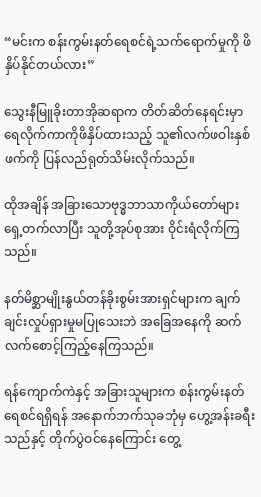“မင်းက စန်းကွမ်းနတ်ရေစင်ရဲ့သက်ရောက်မှုကို ဖိနှိပ်နိုင်တယ်လား”

သွေးနီမြူခိုးတာအိုဆရာက တိတ်ဆိတ်နေရင်းမှာ ရေလိုက်ကာကိုဖိနှိပ်ထားသည့် သူ၏လက်ဖဝါးနှစ်ဖက်ကို ပြန်လည်ရုတ်သိမ်းလိုက်သည်။

ထိုအချိန် အခြားသောဗုဒ္ဓဘာသာကိုယ်တော်များ ရှေ့တက်လာပြီး သူတို့အုပ်စုအား ဝိုင်းရံလိုက်ကြသည်။

နတ်မိစ္ဆာမျိုးနွယ်တန်ခိုးစွမ်းအားရှင်များက ချက်ချင်းလှုပ်ရှားမှုမပြုသေးဘဲ အခြေအနေကို ဆက်လက်စောင့်ကြည့်နေကြသည်။

ရန်ကျောက်ကဲနှင့် အခြားသူများက စန်းကွမ်းနတ်ရေစင်ရရှိရန် အနောက်ဘက်သုခဘုံမှ ဟွေ့အန်းခရီးသည်နှင့် တိုက်ပွဲဝင်နေကြောင်း တွေ့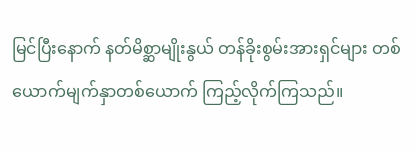မြင်ပြီးနောက် နတ်မိစ္ဆာမျိုးနွယ် တန်ခိုးစွမ်းအားရှင်များ တစ်ယောက်မျက်နှာတစ်ယောက် ကြည့်လိုက်ကြသည်။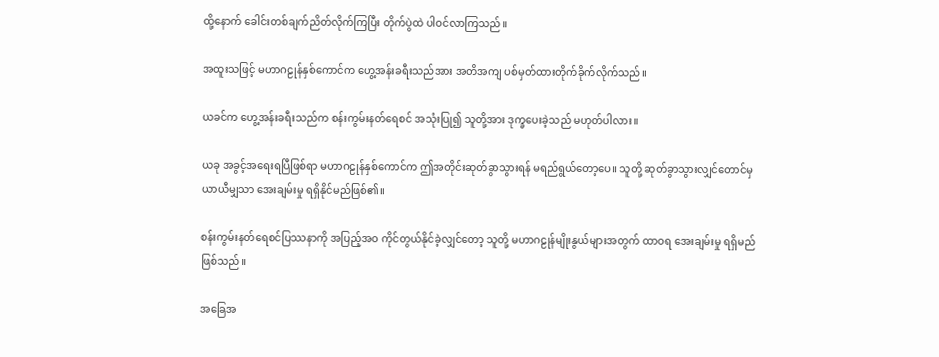ထို့နောက် ခေါင်းတစ်ချက်ညိတ်လိုက်ကြပြီး တိုက်ပွဲထဲ ပါဝင်လာကြသည်။

အထူးသဖြင့် မဟာဂဠုန်နှစ်ကောင်က ဟွေ့အန်းခရီးသည်အား အတိအကျ ပစ်မှတ်ထားတိုက်ခိုက်လိုက်သည်။

ယခင်က ဟွေ့အန်းခရီးသည်က စန်းကွမ်းနတ်ရေစင် အသုံးပြု၍ သူတို့အား ဒုက္ခပေးခဲ့သည် မဟုတ်ပါလား။

ယခု အခွင့်အရေးရပြီဖြစ်ရာ မဟာဂဠုန်နှစ်ကောင်က ဤအတိုင်းဆုတ်ခွာသွားရန် မရည်ရွယ်တော့ပေ။ သူတို့ ဆုတ်ခွာသွားလျှင်တောင်မှ ယာယီမျှသာ အေးချမ်းမှု ရရှိနိုင်မည်ဖြစ်၏။

စန်းကွမ်းနတ်ရေစင်ပြဿနာကို အပြည့်အဝ ကိုင်တွယ်နိုင်ခဲ့လျှင်တော့ သူတို့ မဟာဂဠုန်မျိုးနွယ်များအတွက် ထာဝရ အေးချမ်းမှု ရရှိမည် ဖြစ်သည်။

အခြေအ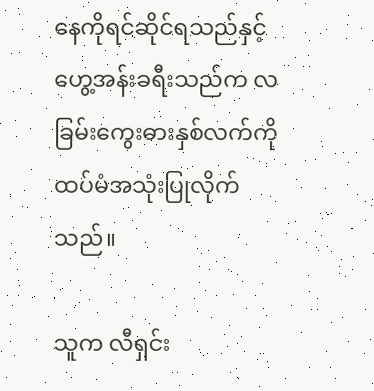နေကိုရင်ဆိုင်ရသည်နှင့် ဟွေ့အန်းခရီးသည်က လခြမ်းကွေးဓားနှစ်လက်ကို ထပ်မံအသုံးပြုလိုက်သည်။

သူက လီရှင်း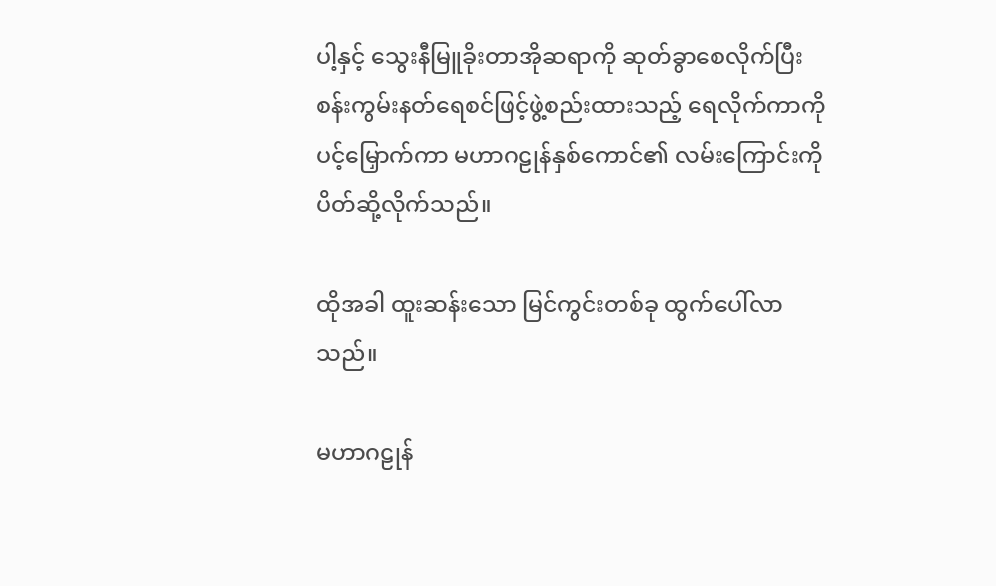ပါ့နှင့် သွေးနီမြူခိုးတာအိုဆရာကို ဆုတ်ခွာစေလိုက်ပြီး စန်းကွမ်းနတ်ရေစင်ဖြင့်ဖွဲ့စည်းထားသည့် ရေလိုက်ကာကို ပင့်မြှောက်ကာ မဟာဂဠုန်နှစ်ကောင်၏ လမ်းကြောင်းကို ပိတ်ဆို့လိုက်သည်။

ထိုအခါ ထူးဆန်းသော မြင်ကွင်းတစ်ခု ထွက်ပေါ်လာသည်။

မဟာဂဠုန်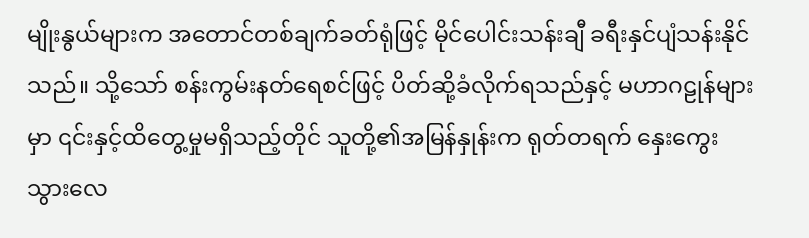မျိုးနွယ်များက အတောင်တစ်ချက်ခတ်ရုံဖြင့် မိုင်ပေါင်းသန်းချီ ခရီးနှင်ပျံသန်းနိုင်သည်။ သို့သော် စန်းကွမ်းနတ်ရေစင်ဖြင့် ပိတ်ဆို့ခံလိုက်ရသည်နှင့် မဟာဂဠုန်များမှာ ၎င်းနှင့်ထိတွေ့မှုမရှိသည့်တိုင် သူတို့၏အမြန်နှုန်းက ရုတ်တရက် နှေးကွေးသွားလေ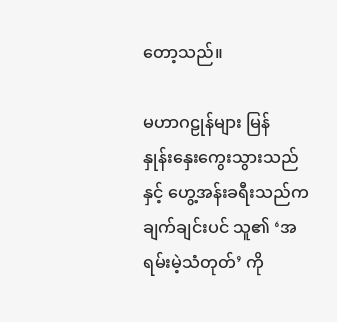တော့သည်။

မဟာဂဠုန်များ မြန်နှုန်း‌နှေးကွေးသွားသည်နှင့် ဟွေ့အန်းခရီးသည်က ချက်ချင်းပင် သူ၏ ‘အရမ်းမဲ့သံတုတ်’ ကို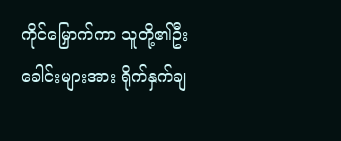ကိုင်မြှောက်ကာ သူတို့၏ဦးခေါင်းများအား ရိုက်နှက်ချ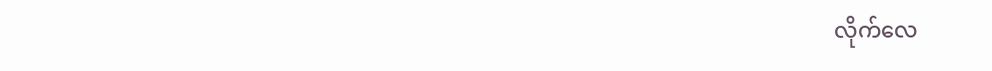လိုက်လေ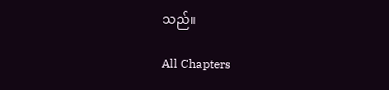သည်။

All Chapters